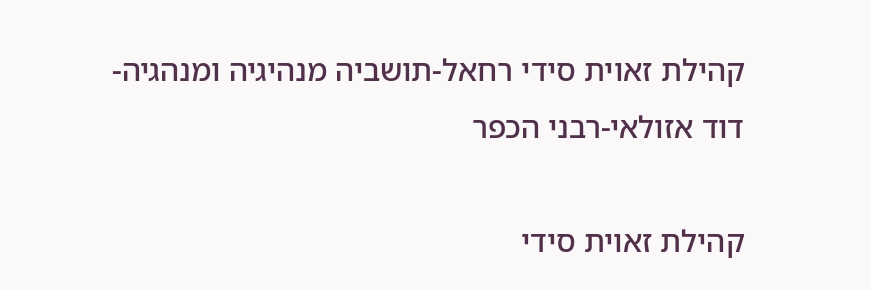קהילת זאוית סידי רחאל-תושביה מנהיגיה ומנהגיה- דוד אזולאי-רבני הכפר

קהילת זאוית סידי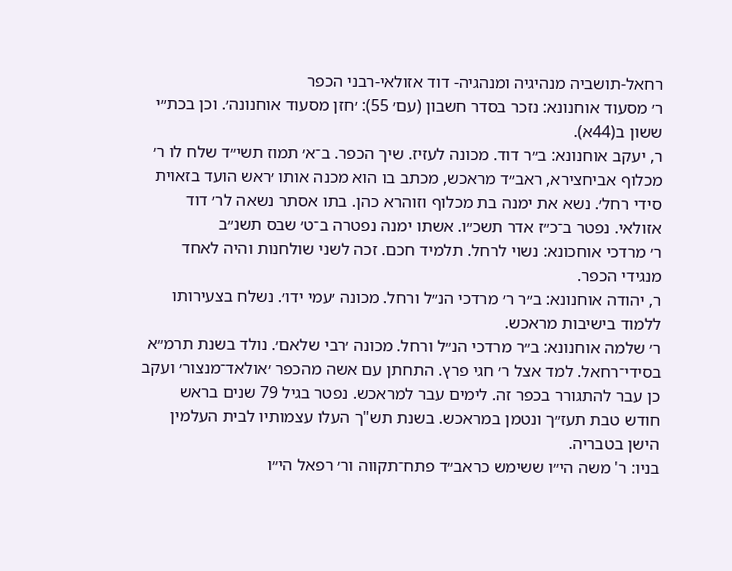רחאל-תושביה מנהיגיה ומנהגיה- דוד אזולאי-רבני הכפר
ר׳ מסעוד אוחנונא: נזכר בסדר חשבון (עם׳ 55): ׳חזן מסעוד אוחנונה׳. וכן בכת״י ששון ב(44א).
ר, יעקב אוחנונא: ב״ר דוד. מכונה לעזיז. שיך הכפר. ב־א׳ תמוז תשי״ד שלח לו ר׳ מכלוף אביחצירא, ראב״ד מראכש, מכתב בו הוא מכנה אותו ׳ראש הועד בזאוית סידי רחל׳. נשא את ימנה בת מכלוף וזוהרא כהן. בתו אסתר נשאה לר׳ דוד אזולאי. נפטר ב־כ״ז אדר תשכ״ו. אשתו ימנה נפטרה ב־ט׳ שבס תשנ״ב
ר׳ מרדכי אוחכונא: נשוי לרחל. תלמיד חכם. זכה לשני שולחנות והיה לאחד מנגידי הכפר.
ר, יהודה אוחנונא: ב״ר ר׳ מרדכי הנ״ל ורחל. מכונה ׳עמי ידו׳. נשלח בצעירותו ללמוד בישיבות מראכש.
ר׳ שלמה אוחנונא: ב״ר מרדכי הנ״ל ורחל. מכונה ׳רבי שלאם׳. נולד בשנת תרמ״א בסידי־רחאל. למד אצל ר׳ חגי פרץ. התחתן עם אשה מהכפר ׳אולאד־מנצור׳ ועקב כן עבר להתגורר בכפר זה. לימים עבר למראכש. נפטר בגיל 79 שנים בראש חודש טבת תעז״ך ונטמן במראכש. בשנת תש"ך העלו עצמותיו לבית העלמין הישן בטבריה.
בניו: ר' משה הי״ו ששימש כראב״ד פתח־תקווה ור׳ רפאל הי״ו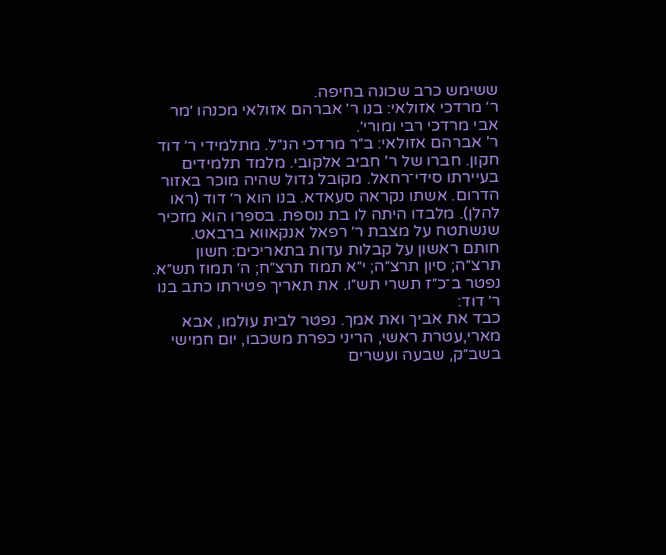ששימש כרב שכונה בחיפה.
ר׳ מרדכי אזולאי: בנו ר׳ אברהם אזולאי מכנהו ׳מר אבי מרדכי רבי ומורי׳.
ר' אברהם אזולאי: ב״ר מרדכי הנ״ל. מתלמידי ר׳ דוד חקון. חברו של ר' חביב אלקובי. מלמד תלמידים בעיירתו סידי־רחאל. מקובל גדול שהיה מוכר באזור הדרום. אשתו נקראה סעאדא. בנו הוא ר׳ דוד (ראו להלן). מלבדו היתה לו בת נוספת. בספרו הוא מזכיר שנשתטח על מצבת ר׳ רפאל אנקאווא ברבאט. חותם ראשון על קבלות עדות בתאריכים: חשון תרצ״ה; סיון תרצ״ה; י״א תמוז תרצ״ח; ה׳ תמוז תש״א.
נפטר ב־כ״ז תשרי תש״ו. את תאריך פטירתו כתב בנו ר׳ דוד:
כבד את אביך ואת אמך. נפטר לבית עולמו, אבא מארי,עטרת ראשי, הריני כפרת משכבו, יום חמישי בשב״ק, שבעה ועשרים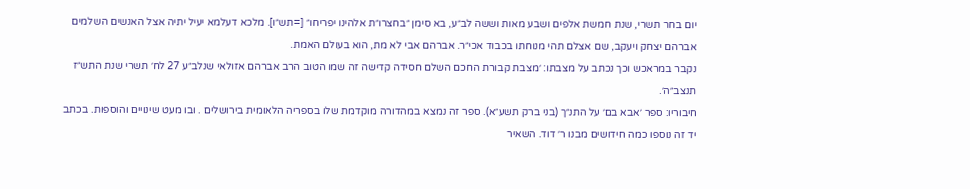יום בחר תשרי, שנת חמשת אלפים ושבע מאות וששה לב״ע, בא סימן ״בחצרו״ת אלהינו יפריחו״ [=תש״ו]. מלכא דעלמא יעיל יתיה אצל האנשים השלמים אברהם יצחק ויעקב, שם אצלם תהי מנוחתו בכבוד אכי״ר. אברהם אבי לא מת, הוא בעולם האמת.
נקבר במראכש וכך נכתב על מצבתו: ׳מצבת קבורת החכם השלם חסידה קדישה זה שמו הטוב הרב אברהם אזולאי שנלב״ע 27 לח׳ תשרי שנת התש״ז תנצב״ה׳.
חיבוריו: ספר ׳אבא בם׳ על התנ״ך (בני ברק תשע״א). ספר זה נמצא במהדורה מוקדמת שלו בספריה הלאומית בירושלים . ובו מעט שינויים והוספות. בכתב יד זה נוספו כמה חידושים מבנו ר׳ דוד. השאיר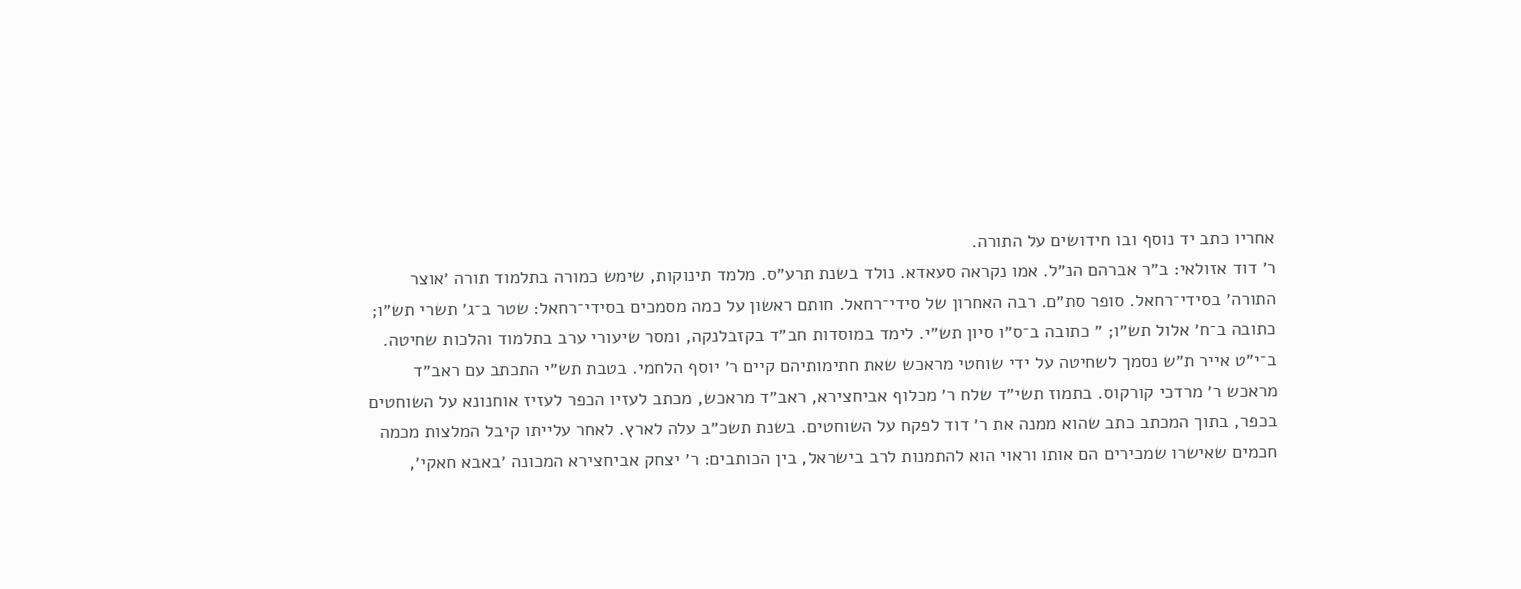אחריו כתב יד נוסף ובו חידושים על התורה.
ר׳ דוד אזולאי: ב״ר אברהם הנ״ל. אמו נקראה סעאדא. נולד בשנת תרע״ס. מלמד תינוקות, שימש כמורה בתלמוד תורה ׳אוצר התורה׳ בסידי־רחאל. סופר סת״ם. רבה האחרון של סידי־רחאל. חותם ראשון על כמה מסמכים בסידי־רחאל: שטר ב־ג׳ תשרי תש״ו; כתובה ב־ח׳ אלול תש״ו; ״ כתובה ב־ס״ו סיון תש״י. לימד במוסדות חב״ד בקזבלנקה, ומסר שיעורי ערב בתלמוד והלכות שחיטה.
ב־י״ט אייר ת״ש נסמך לשחיטה על ידי שוחטי מראכש שאת חתימותיהם קיים ר׳ יוסף הלחמי. בטבת תש״י התכתב עם ראב״ד מראכש ר׳ מרדכי קורקוס. בתמוז תשי״ד שלח ר׳ מכלוף אביחצירא, ראב״ד מראכש, מכתב לעזיו הכפר לעזיז אוחנונא על השוחטים בכפר, בתוך המכתב כתב שהוא ממנה את ר׳ דוד לפקח על השוחטים. בשנת תשכ״ב עלה לארץ. לאחר עלייתו קיבל המלצות מכמה חכמים שאישרו שמכירים הם אותו וראוי הוא להתמנות לרב בישראל, בין הכותבים: ר׳ יצחק אביחצירא המכונה ׳באבא חאקי׳,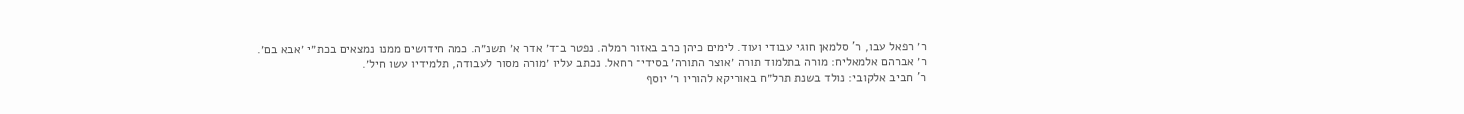ר׳ רפאל עבו, ר' סלמאן חוגי עבודי ועוד. לימים כיהן כרב באזור רמלה. נפטר ב־ד׳ אדר א׳ תשנ״ה. כמה חידושים ממנו נמצאים בכת״י ׳אבא בם׳.
ר׳ אברהם אלמאליח: מורה בתלמוד תורה ׳אוצר התורה׳ בסידי־ רחאל. נכתב עליו ׳מורה מסור לעבודה, תלמידיו עשו חיל׳.
ר' חביב אלקובי: נולד בשנת תרל״ח באוריקא להוריו ר׳ יוסף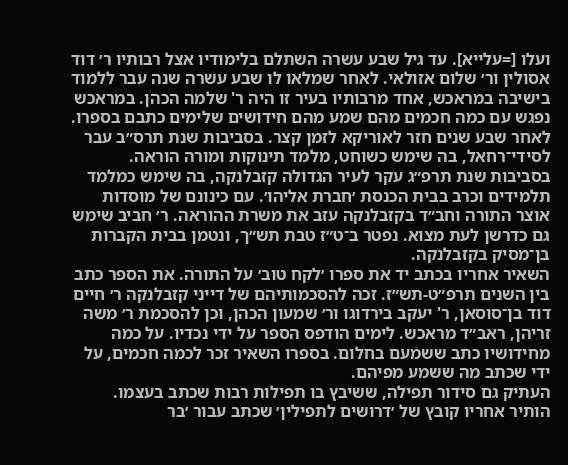ועלו [=עלייא]. עד גיל שבע עשרה השתלם בלימודיו אצל רבותיו ר׳ דוד אסולין ור׳ שלום אזולאי. לאחר שמלאו לו שבע עשרה שנה עבר ללמוד בישיבה במראכש, אחד מרבותיו בעיר זו היה ר' שלמה הכהן. במראכש נפגש עם כמה חכמים מהם שמע מהם חידושים שלימים כתבם בספרו. לאחר שבע שנים חזר לאוריקא לזמן קצר. בסביבות שנת תרס״ב עבר לסידי־רחאל, בה שימש כשוחט, מלמד תינוקות ומורה הוראה. בסביבות שנת תרפ״ג עקר לעיר הגדולה קזבלנקה, בה שימש כמלמד תלמידים וכרב בבית הכנסת ׳חברת אליהו׳. עם כינונם של מוסדות אוצר התורה וחב״ד בקזבלנקה עזב את משרת ההוראה. ר׳ חביב שימש גם כדרשן לעת מצוא. נפטר ב־ט״ז טבת תש״ך, ונטמן בבית הקברות בן־מסיק בקזבלנקה.
השאיר אחריו בכתב יד את ספרו ׳לקח טוב׳ על התורה. את הספר כתב בין השנים תרפ״ט-תש״ז. זכה להסכמותיהם של דייני קזבלנקה ר׳ חיים דוד בן־סוסאן, ר' יעקב בירדוגו ור׳ שמעון הכהן, וכן להסכמת ר׳ משה זריהן, ראב״ד מראכש. לימים הודפס הספר על ידי נכדיו. על כמה מחידושיו כתב ששמעם בחלום. בספרו השאיר זכר לכמה חכמים, על ידי שכתב מה ששמע מפיהם.
העתיק גם סידור תפילה, ששיבץ בו תפילות רבות שכתב בעצמו. הותיר אחריו קובץ של ׳דרושים לתפילין׳ שכתב עבור ׳בר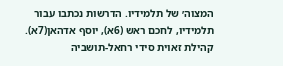המצוה׳ של תלמידיו. הדרשות נכתבו עבור תלמידיו, לחכם ראש (6א), יוסף אדהאן(7א).
קהילת זאוית סידי רחאל-תושביה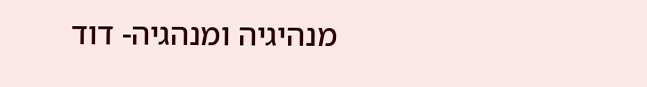מנהיגיה ומנהגיה- דוד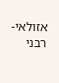אזולאי-רבני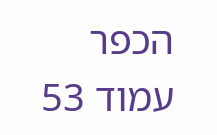הכפר
עמוד 53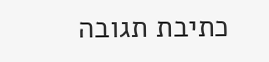כתיבת תגובה